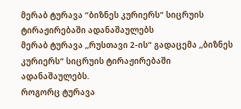მერაბ ტურავა “ბიზნეს კურიერს“ სიცრუის ტირაჟირებაში ადანაშაულებს
მერაბ ტურავა ,,რუსთავი 2-ის“ გადაცემა ,,ბიზნეს კურიერს“ სიცრუის ტირაჟირებაში ადანაშაულებს.
როგორც ტურავა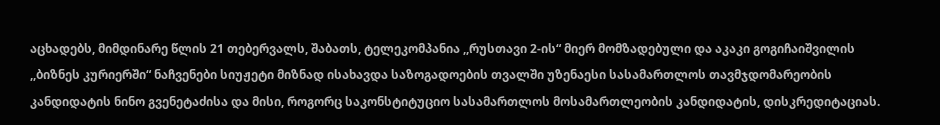აცხადებს, მიმდინარე წლის 21 თებერვალს, შაბათს, ტელეკომპანია ,,რუსთავი 2-ის“ მიერ მომზადებული და აკაკი გოგიჩაიშვილის ,,ბიზნეს კურიერში“ ნაჩვენები სიუჟეტი მიზნად ისახავდა საზოგადოების თვალში უზენაესი სასამართლოს თავმჯდომარეობის კანდიდატის ნინო გვენეტაძისა და მისი, როგორც საკონსტიტუციო სასამართლოს მოსამართლეობის კანდიდატის, დისკრედიტაციას.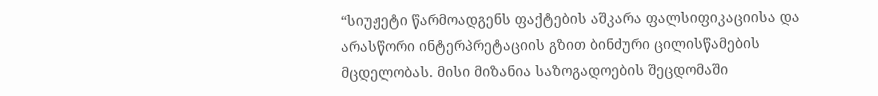“სიუჟეტი წარმოადგენს ფაქტების აშკარა ფალსიფიკაციისა და არასწორი ინტერპრეტაციის გზით ბინძური ცილისწამების მცდელობას. მისი მიზანია საზოგადოების შეცდომაში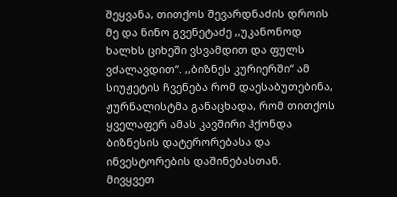შეყვანა, თითქოს შევარდნაძის დროის მე და ნინო გვენეტაძე ,,უკანონოდ ხალხს ციხეში ვსვამდით და ფულს ვძალავდით“. ,,ბიზნეს კურიერში“ ამ სიუჟეტის ჩვენება რომ დაესაბუთებინა, ჟურნალისტმა განაცხადა, რომ თითქოს ყველაფერ ამას კავშირი ჰქონდა ბიზნესის დატერორებასა და ინვესტორების დაშინებასთან.
მივყვეთ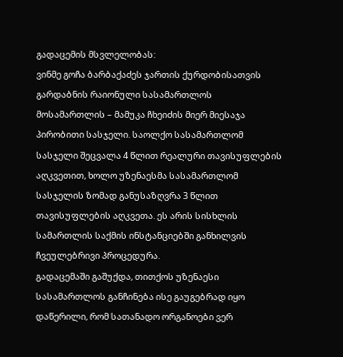გადაცემის მსვლელობას:
ვინმე გოჩა ბარბაქაძეს ჯართის ქურდობისათვის გარდაბნის რაიონული სასამართლოს მოსამართლის – მამუკა ჩხეიძის მიერ მიესაჯა პირობითი სასჯელი. საოლქო სასამართლომ სასჯელი შეცვალა 4 წლით რეალური თავისუფლების აღკვეთით, ხოლო უზენაესმა სასამართლომ სასჯელის ზომად განუსაზღვრა 3 წლით თავისუფლების აღკვეთა. ეს არის სისხლის სამართლის საქმის ინსტანციებში განხილვის ჩვეულებრივი პროცედურა.
გადაცემაში გაშუქდა, თითქოს უზენაესი სასამართლოს განჩინება ისე გაუგებრად იყო დაწერილი, რომ სათანადო ორგანოები ვერ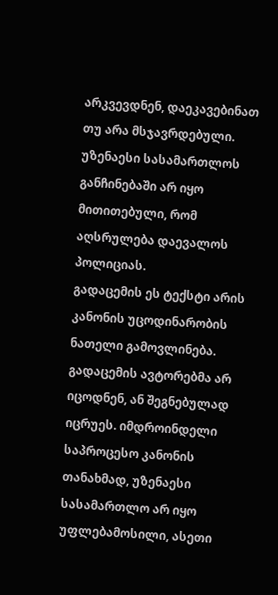არკვევდნენ, დაეკავებინათ თუ არა მსჯავრდებული. უზენაესი სასამართლოს განჩინებაში არ იყო მითითებული, რომ აღსრულება დაევალოს პოლიციას.
გადაცემის ეს ტექსტი არის კანონის უცოდინარობის ნათელი გამოვლინება. გადაცემის ავტორებმა არ იცოდნენ, ან შეგნებულად იცრუეს. იმდროინდელი საპროცესო კანონის თანახმად, უზენაესი სასამართლო არ იყო უფლებამოსილი, ასეთი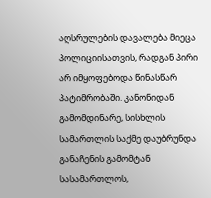აღსრულების დავალება მიეცა პოლიციისათვის, რადგან პირი არ იმყოფებოდა წინასწარ პატიმრობაში. კანონიდან გამომდინარე, სისხლის სამართლის საქმე დაუბრუნდა განაჩენის გამომტან სასამართლოს,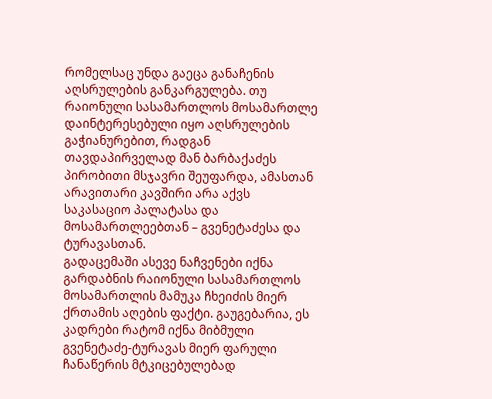რომელსაც უნდა გაეცა განაჩენის აღსრულების განკარგულება. თუ რაიონული სასამართლოს მოსამართლე დაინტერესებული იყო აღსრულების გაჭიანურებით, რადგან თავდაპირველად მან ბარბაქაძეს პირობითი მსჯავრი შეუფარდა, ამასთან არავითარი კავშირი არა აქვს საკასაციო პალატასა და მოსამართლეებთან – გვენეტაძესა და ტურავასთან.
გადაცემაში ასევე ნაჩვენები იქნა გარდაბნის რაიონული სასამართლოს მოსამართლის მამუკა ჩხეიძის მიერ ქრთამის აღების ფაქტი. გაუგებარია, ეს კადრები რატომ იქნა მიბმული გვენეტაძე-ტურავას მიერ ფარული ჩანაწერის მტკიცებულებად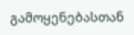გამოყენებასთან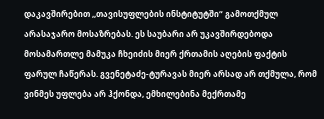დაკავშირებით ,,თავისუფლების ინსტიტუტში“ გამოთქმულ არასაჯარო მოსაზრებას. ეს საუბარი არ უკავშირდებოდა მოსამართლე მამუკა ჩხეიძის მიერ ქრთამის აღების ფაქტის ფარულ ჩაწერას. გვენეტაძე-ტურავას მიერ არსად არ თქმულა, რომ ვინმეს უფლება არ ჰქონდა, ემხილებინა მექრთამე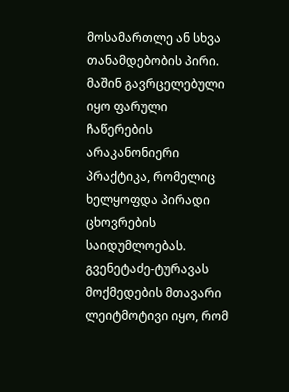მოსამართლე ან სხვა თანამდებობის პირი.
მაშინ გავრცელებული იყო ფარული ჩაწერების არაკანონიერი პრაქტიკა, რომელიც ხელყოფდა პირადი ცხოვრების საიდუმლოებას. გვენეტაძე-ტურავას მოქმედების მთავარი ლეიტმოტივი იყო, რომ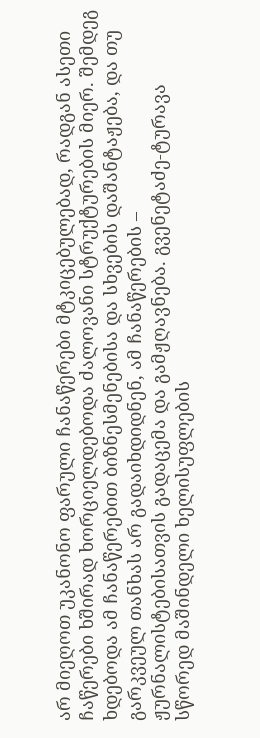არ მიეღოთ უკანონო ფარული ჩანაწერები მტკიცებულებად, რადგან ასეთი ჩაწერები ხშირად ხორციელდებოდა ძალოვანი სტრუქტურების მიერ. შემდეგ ხდებოდა ამ ჩანაწერებით ბიზნესმენებისა და სხვების დაშანტაჟება, და თუ გარკვეულ თანხას არ გადაიხდიდნენ, ამ ჩანაწერების – ჟურნალისტებისათვის გადაცემა და გამჟღავნება. გვენეტაძე-ტურავა სწორედ მაშინდელი ხელისუფლების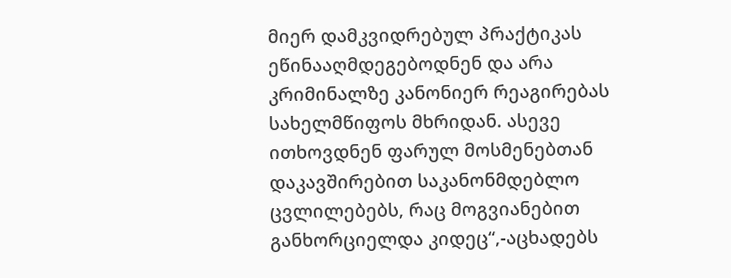მიერ დამკვიდრებულ პრაქტიკას ეწინააღმდეგებოდნენ და არა კრიმინალზე კანონიერ რეაგირებას სახელმწიფოს მხრიდან. ასევე ითხოვდნენ ფარულ მოსმენებთან დაკავშირებით საკანონმდებლო ცვლილებებს, რაც მოგვიანებით განხორციელდა კიდეც“,-აცხადებს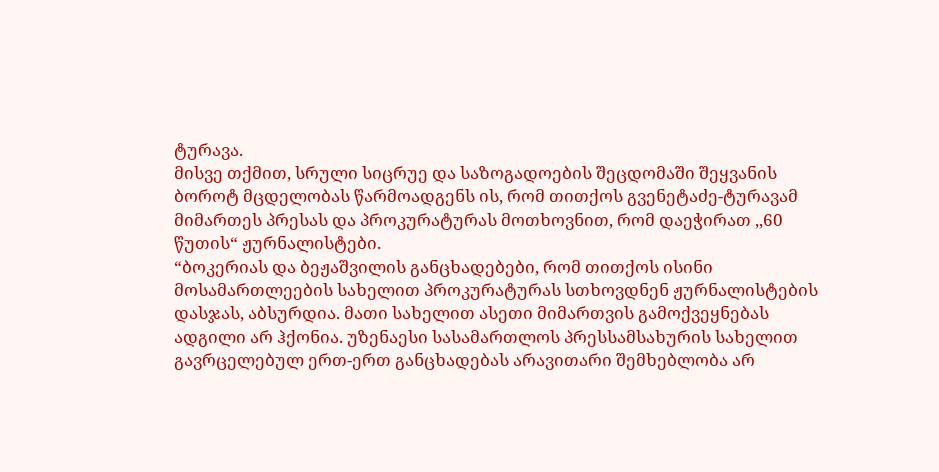ტურავა.
მისვე თქმით, სრული სიცრუე და საზოგადოების შეცდომაში შეყვანის ბოროტ მცდელობას წარმოადგენს ის, რომ თითქოს გვენეტაძე-ტურავამ მიმართეს პრესას და პროკურატურას მოთხოვნით, რომ დაეჭირათ ,,60 წუთის“ ჟურნალისტები.
“ბოკერიას და ბეჟაშვილის განცხადებები, რომ თითქოს ისინი მოსამართლეების სახელით პროკურატურას სთხოვდნენ ჟურნალისტების დასჯას, აბსურდია. მათი სახელით ასეთი მიმართვის გამოქვეყნებას ადგილი არ ჰქონია. უზენაესი სასამართლოს პრესსამსახურის სახელით გავრცელებულ ერთ-ერთ განცხადებას არავითარი შემხებლობა არ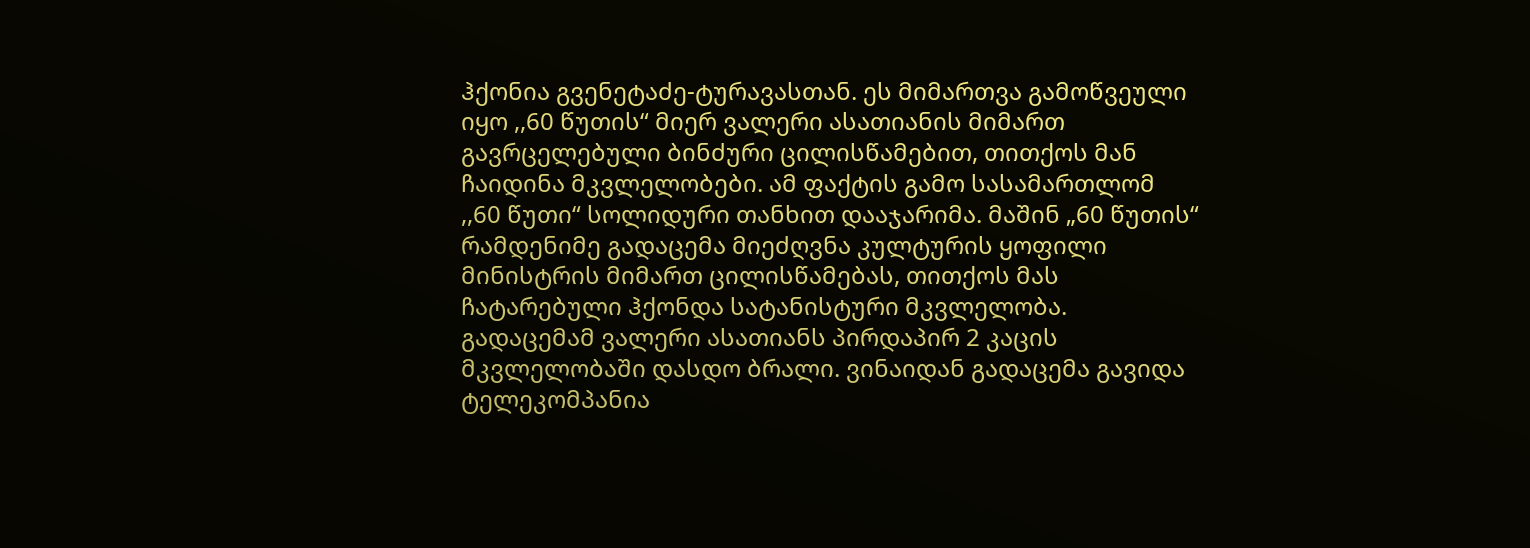ჰქონია გვენეტაძე-ტურავასთან. ეს მიმართვა გამოწვეული იყო ,,60 წუთის“ მიერ ვალერი ასათიანის მიმართ გავრცელებული ბინძური ცილისწამებით, თითქოს მან ჩაიდინა მკვლელობები. ამ ფაქტის გამო სასამართლომ ,,60 წუთი“ სოლიდური თანხით დააჯარიმა. მაშინ „60 წუთის“ რამდენიმე გადაცემა მიეძღვნა კულტურის ყოფილი მინისტრის მიმართ ცილისწამებას, თითქოს მას ჩატარებული ჰქონდა სატანისტური მკვლელობა. გადაცემამ ვალერი ასათიანს პირდაპირ 2 კაცის მკვლელობაში დასდო ბრალი. ვინაიდან გადაცემა გავიდა ტელეკომპანია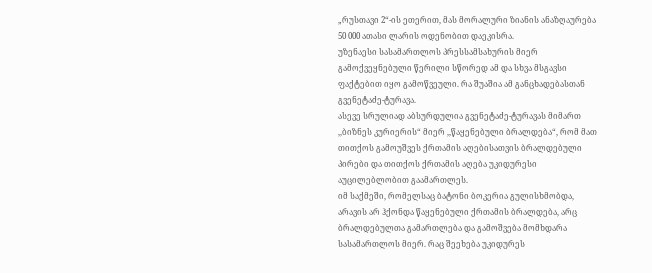„რუსთავი 2“-ის ეთერით, მას მორალური ზიანის ანაზღაურება 50 000 ათასი ლარის ოდენობით დაეკისრა.
უზენაესი სასამართლოს პრესსამსახურის მიერ გამოქვეყნებული წერილი სწორედ ამ და სხვა მსგავსი ფაქტებით იყო გამოწვეული. რა შუაშია ამ განცხადებასთან გვენეტაძე-ტურავა.
ასევე სრულიად აბსურდულია გვენეტაძე-ტურავას მიმართ ,,ბიზნეს კურიერის“ მიერ ,,წაყენებული ბრალდება“, რომ მათ თითქოს გამოუშვეს ქრთამის აღებისათვის ბრალდებული პირები და თითქოს ქრთამის აღება უკიდურესი აუცილებლობით გაამართლეს.
იმ საქმეში, რომელსაც ბატონი ბოკერია გულისხმობდა, არავის არ ჰქონდა წაყენებული ქრთამის ბრალდება, არც ბრალდებულთა გამართლება და გამოშვება მომხდარა სასამართლოს მიერ. რაც შეეხება უკიდურეს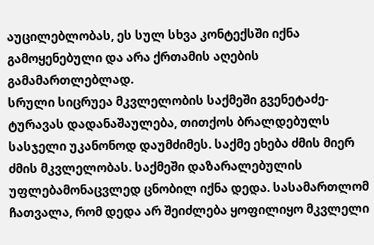აუცილებლობას, ეს სულ სხვა კონტექსში იქნა გამოყენებული და არა ქრთამის აღების გამამართლებლად.
სრული სიცრუეა მკვლელობის საქმეში გვენეტაძე-ტურავას დადანაშაულება, თითქოს ბრალდებულს სასჯელი უკანონოდ დაუმძიმეს. საქმე ეხება ძმის მიერ ძმის მკვლელობას. საქმეში დაზარალებულის უფლებამონაცვლედ ცნობილ იქნა დედა. სასამართლომ ჩათვალა, რომ დედა არ შეიძლება ყოფილიყო მკვლელი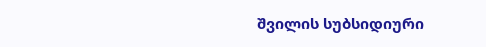შვილის სუბსიდიური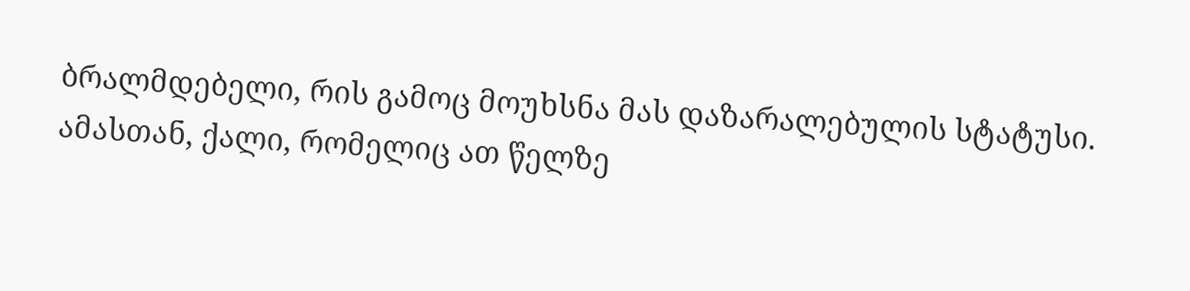ბრალმდებელი, რის გამოც მოუხსნა მას დაზარალებულის სტატუსი. ამასთან, ქალი, რომელიც ათ წელზე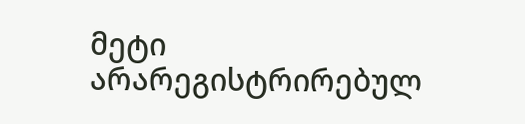მეტი არარეგისტრირებულ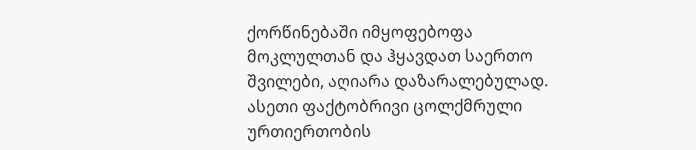ქორწინებაში იმყოფებოფა მოკლულთან და ჰყავდათ საერთო შვილები, აღიარა დაზარალებულად. ასეთი ფაქტობრივი ცოლქმრული ურთიერთობის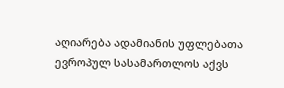აღიარება ადამიანის უფლებათა ევროპულ სასამართლოს აქვს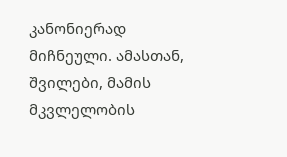კანონიერად მიჩნეული. ამასთან, შვილები, მამის მკვლელობის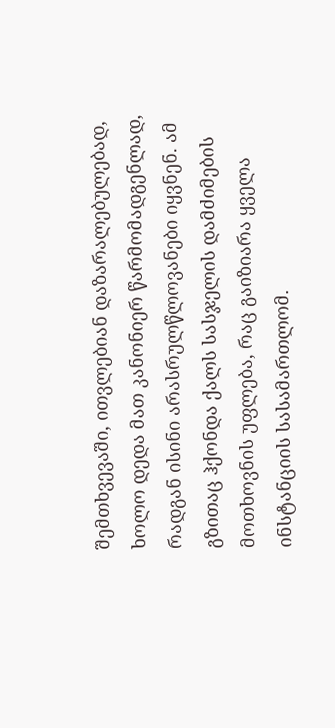შემთხვევაში, ითვლებიან დაზარალებულებად, ხოლო დედა მათ კანონიერ წარმომადგენლად, რადგან ისინი არასრულწლოვანები იყვნენ. ამ გზითაც ჰქონდა ქალს სასჯელის დამძიმების მოთხოვნის უფლება, რაც გაიზიარა ყველა ინსტანციის სასამართლომ.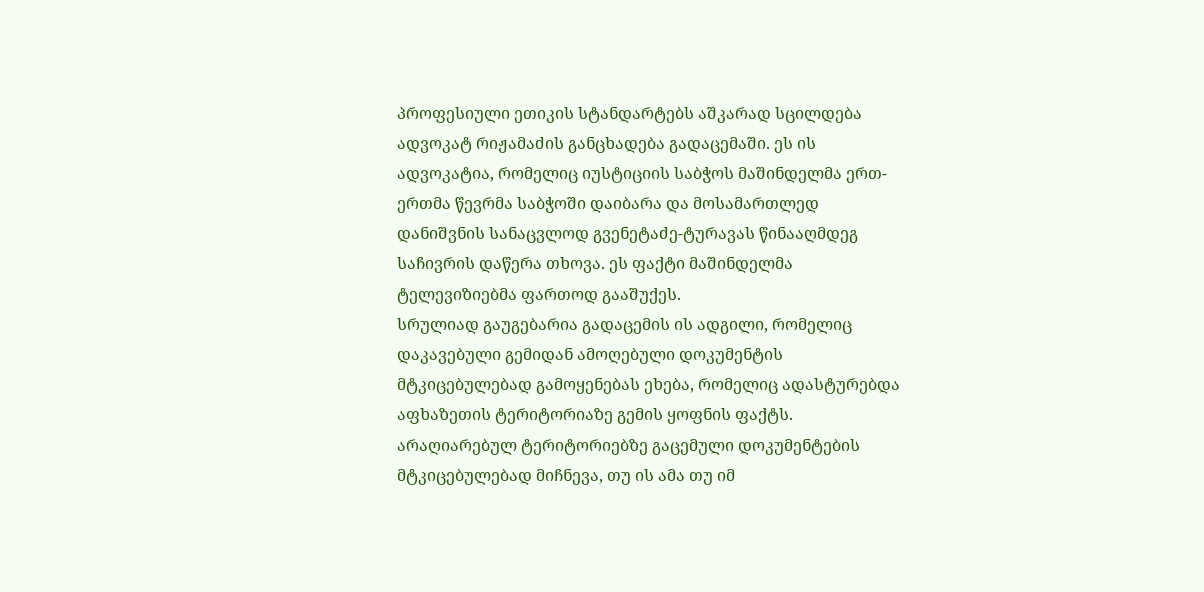პროფესიული ეთიკის სტანდარტებს აშკარად სცილდება ადვოკატ რიჟამაძის განცხადება გადაცემაში. ეს ის ადვოკატია, რომელიც იუსტიციის საბჭოს მაშინდელმა ერთ-ერთმა წევრმა საბჭოში დაიბარა და მოსამართლედ დანიშვნის სანაცვლოდ გვენეტაძე-ტურავას წინააღმდეგ საჩივრის დაწერა თხოვა. ეს ფაქტი მაშინდელმა ტელევიზიებმა ფართოდ გააშუქეს.
სრულიად გაუგებარია გადაცემის ის ადგილი, რომელიც დაკავებული გემიდან ამოღებული დოკუმენტის მტკიცებულებად გამოყენებას ეხება, რომელიც ადასტურებდა აფხაზეთის ტერიტორიაზე გემის ყოფნის ფაქტს. არაღიარებულ ტერიტორიებზე გაცემული დოკუმენტების მტკიცებულებად მიჩნევა, თუ ის ამა თუ იმ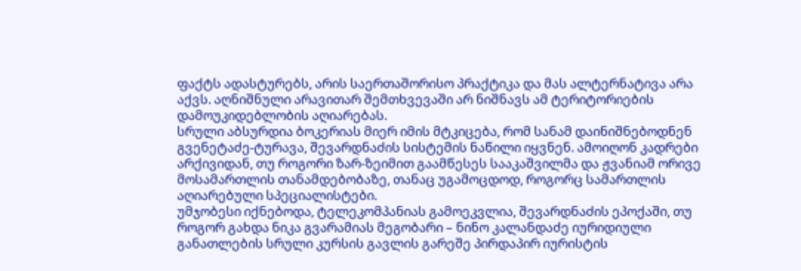ფაქტს ადასტურებს, არის საერთაშორისო პრაქტიკა და მას ალტერნატივა არა აქვს. აღნიშნული არავითარ შემთხვევაში არ ნიშნავს ამ ტერიტორიების დამოუკიდებლობის აღიარებას.
სრული აბსურდია ბოკერიას მიერ იმის მტკიცება, რომ სანამ დაინიშნებოდნენ გვენეტაძე-ტურავა, შევარდნაძის სისტემის ნაწილი იყვნენ. ამოიღონ კადრები არქივიდან, თუ როგორი ზარ-ზეიმით გაამწესეს სააკაშვილმა და ჟვანიამ ორივე მოსამართლის თანამდებობაზე, თანაც უგამოცდოდ, როგორც სამართლის აღიარებული სპეციალისტები.
უმჯობესი იქნებოდა, ტელეკომპანიას გამოეკვლია, შევარდნაძის ეპოქაში, თუ როგორ გახდა ნიკა გვარამიას მეგობარი – ნინო კალანდაძე იურიდიული განათლების სრული კურსის გავლის გარეშე პირდაპირ იურისტის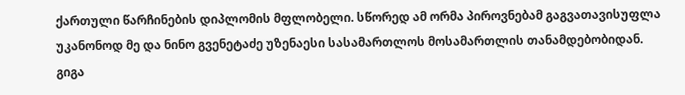ქართული წარჩინების დიპლომის მფლობელი. სწორედ ამ ორმა პიროვნებამ გაგვათავისუფლა უკანონოდ მე და ნინო გვენეტაძე უზენაესი სასამართლოს მოსამართლის თანამდებობიდან.
გიგა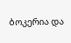ბოკერია და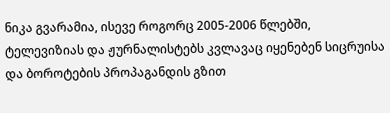ნიკა გვარამია, ისევე როგორც 2005-2006 წლებში, ტელევიზიას და ჟურნალისტებს კვლავაც იყენებენ სიცრუისა და ბოროტების პროპაგანდის გზით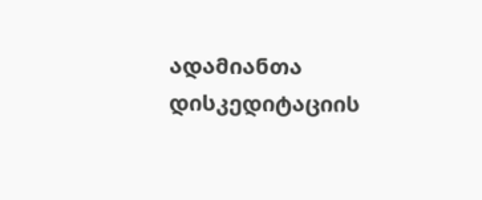ადამიანთა დისკედიტაციის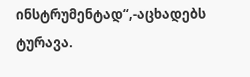ინსტრუმენტად“,-აცხადებს ტურავა.